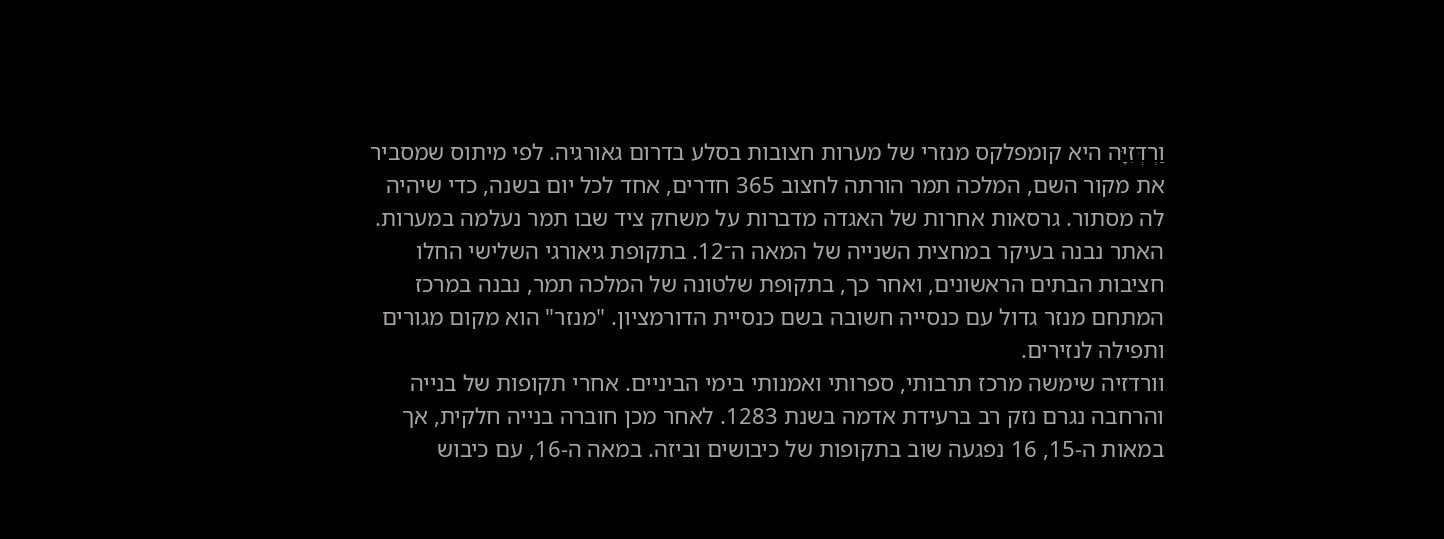וַרְדְּזִיָּה היא קומפלקס מנזרי של מערות חצובות בסלע בדרום גאורגיה. לפי מיתוס שמסביר את מקור השם, המלכה תמר הורתה לחצוב 365 חדרים, אחד לכל יום בשנה, כדי שיהיה לה מסתור. גרסאות אחרות של האגדה מדברות על משחק ציד שבו תמר נעלמה במערות.
האתר נבנה בעיקר במחצית השנייה של המאה ה־12. בתקופת גיאורגי השלישי החלו חציבות הבתים הראשונים, ואחר כך, בתקופת שלטונה של המלכה תמר, נבנה במרכז המתחם מנזר גדול עם כנסייה חשובה בשם כנסיית הדורמציון. "מנזר" הוא מקום מגורים ותפילה לנזירים.
וורדזיה שימשה מרכז תרבותי, ספרותי ואמנותי בימי הביניים. אחרי תקופות של בנייה והרחבה נגרם נזק רב ברעידת אדמה בשנת 1283. לאחר מכן חוברה בנייה חלקית, אך במאות ה‑15, 16 נפגעה שוב בתקופות של כיבושים וביזה. במאה ה‑16, עם כיבוש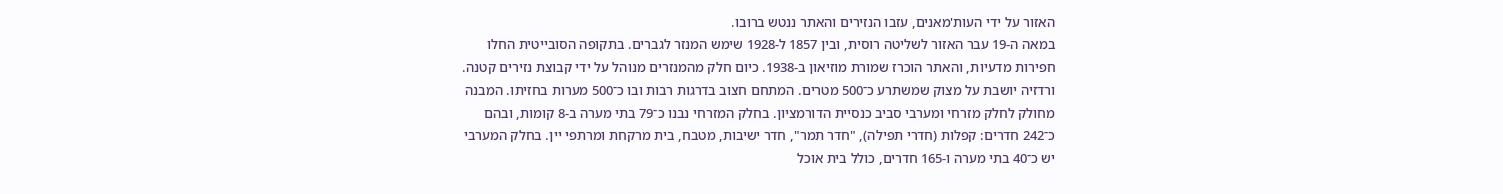האזור על ידי העות'מאנים, עזבו הנזירים והאתר ננטש ברובו.
במאה ה‑19 עבר האזור לשליטה רוסית, ובין 1857 ל‑1928 שימש המנזר לגברים. בתקופה הסובייטית החלו חפירות מדעיות, והאתר הוכרז שמורת מוזיאון ב‑1938. כיום חלק מהמנזרים מנוהל על ידי קבוצת נזירים קטנה.
ורדזיה יושבת על מצוק שמשתרע כ־500 מטרים. המתחם חצוב בדרגות רבות ובו כ־500 מערות בחזיתו. המבנה מחולק לחלק מזרחי ומערבי סביב כנסיית הדורמציון. בחלק המזרחי נבנו כ־79 בתי מערה ב‑8 קומות, ובהם כ־242 חדרים: קפלות (חדרי תפילה), "חדר תמר", חדר ישיבות, מטבח, בית מרקחת ומרתפי יין. בחלק המערבי יש כ־40 בתי מערה ו‑165 חדרים, כולל בית אוכל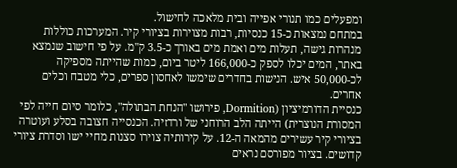ומפעלים כמו תנורי אפייה ובית מלאכה לחישול.
במתחם נמצאות כ‑15 כנסיות, רבות מצוירות בציורי קיר. המערכות כוללות מנהרות גישה, תעלות מים ואמת מים באורך כ‑3.5 ק"מ. על פי חישוב שנמצא באתר, המים יכלו לספק כ‑166,000 ליטר ביום, כמות שהייתה מספיקה לכ‑50,000 איש. הנישות בחדרים שימשו לאחסון ספרים, כלי מטבח וכלים אחרים.
כנסיית הדורמיציון (Dormition, פירושו "הנחת הבתולה", כלומר סיום חייה לפי המסורת הנוצרית) הייתה הלב הרוחני של ורדזיה. הכנסייה חצובה בסלע ועוטרה בציורי קיר עשירים מהמאה ה‑12. על קירותיה צוירו סצנות מחיי ישו וסדרת ציורי קדושים. בציור מפורסם נראים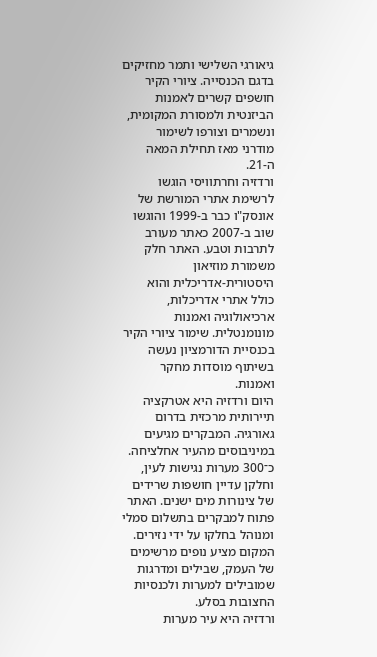גיאורגי השלישי ותמר מחזיקים בדגם הכנסייה. ציורי הקיר חושפים קשרים לאמנות הביזנטית ולמסורת המקומית, ונשמרים וצורפו לשימור מודרני מאז תחילת המאה ה‑21.
ורדזיה וחרתוויסי הוגשו לרשימת אתרי המורשת של אונסק"ו כבר ב‑1999 והוגשו שוב ב‑2007 כאתר מעורב לתרבות וטבע. האתר חלק משמורת מוזיאון היסטורית‑אדריכלית והוא כולל אתרי אדריכלות, ארכיאולוגיה ואמנות מונומנטלית. שימור ציורי הקיר בכנסיית הדורמציון נעשה בשיתוף מוסדות מחקר ואמנות.
היום ורדזיה היא אטרקציה תיירותית מרכזית בדרום גאורגיה. המבקרים מגיעים במיניבוסים מהעיר אחלציחה. כ־300 מערות נגישות לעין, וחלקן עדיין חושפות שרידים של צינורות מים ישנים. האתר פתוח למבקרים בתשלום סמלי ומנוהל בחלקו על ידי נזירים.
המקום מציע נופים מרשימים של העמק, שבילים ומדרגות שמובילים למערות ולכנסיות החצובות בסלע.
ורדזיה היא עיר מערות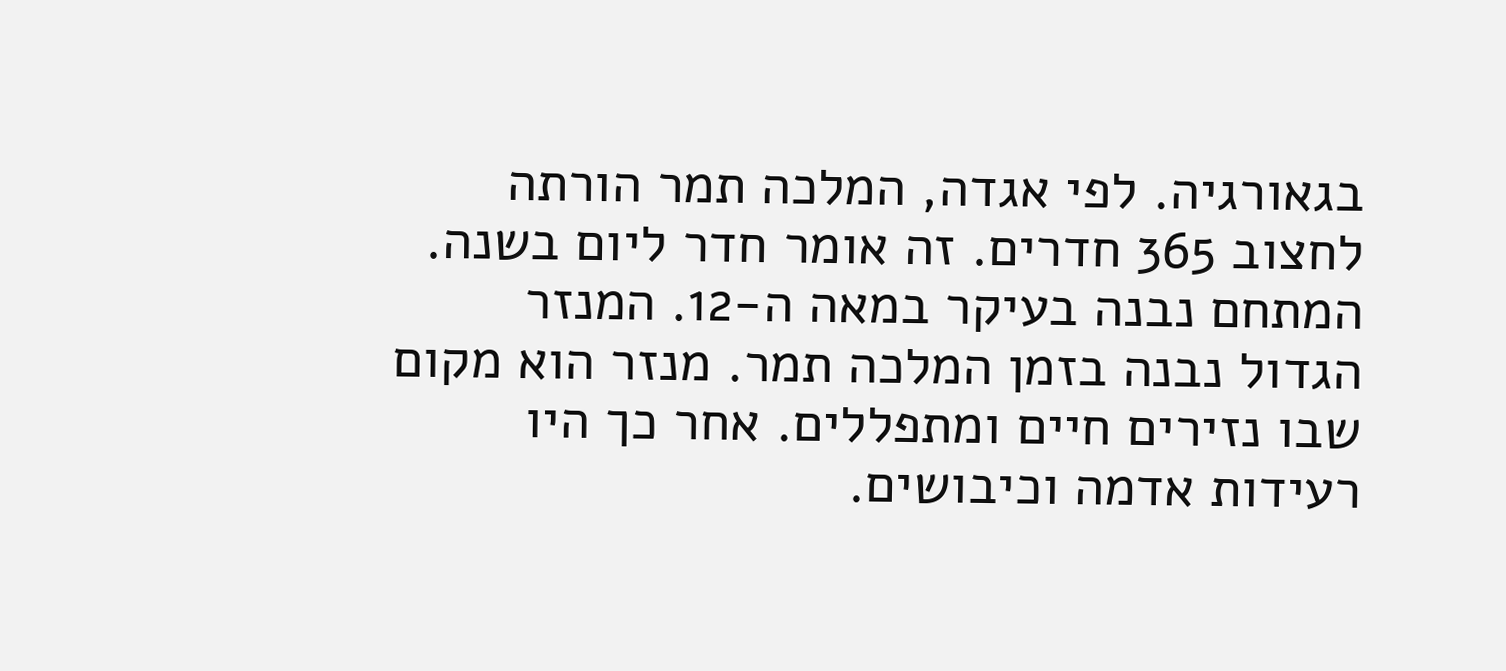בגאורגיה. לפי אגדה, המלכה תמר הורתה לחצוב 365 חדרים. זה אומר חדר ליום בשנה.
המתחם נבנה בעיקר במאה ה‑12. המנזר הגדול נבנה בזמן המלכה תמר. מנזר הוא מקום שבו נזירים חיים ומתפללים. אחר כך היו רעידות אדמה וכיבושים.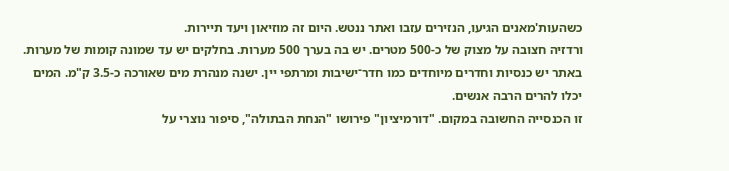כשהעות'מאנים הגיעו, הנזירים עזבו ואתר ננטש. היום זה מוזיאון ויעד תיירות.
ורדזיה חצובה על מצוק של כ‑500 מטרים. יש בה בערך 500 מערות. בחלקים יש עד שמונה קומות של מערות.
באתר יש כנסיות וחדרים מיוחדים כמו חדר־ישיבות ומרתפי יין. ישנה מנהרת מים שאורכה כ‑3.5 ק"מ. המים יכלו להרים הרבה אנשים.
זו הכנסייה החשובה במקום. "דורמיציון" פירושו "הנחת הבתולה", סיפור נוצרי על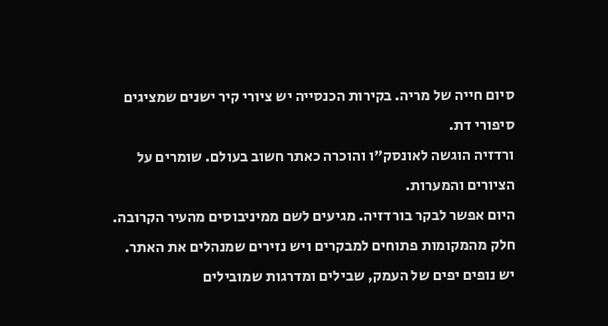סיום חייה של מריה. בקירות הכנסייה יש ציורי קיר ישנים שמציגים סיפורי דת.
ורדזיה הוגשה לאונסק"ו והוכרה כאתר חשוב בעולם. שומרים על הציורים והמערות.
היום אפשר לבקר בורדזיה. מגיעים לשם ממיניבוסים מהעיר הקרובה. חלק מהמקומות פתוחים למבקרים ויש נזירים שמנהלים את האתר.
יש נופים יפים של העמק, שבילים ומדרגות שמובילים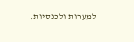למערות ולכנסיות.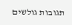תגובות גולשים